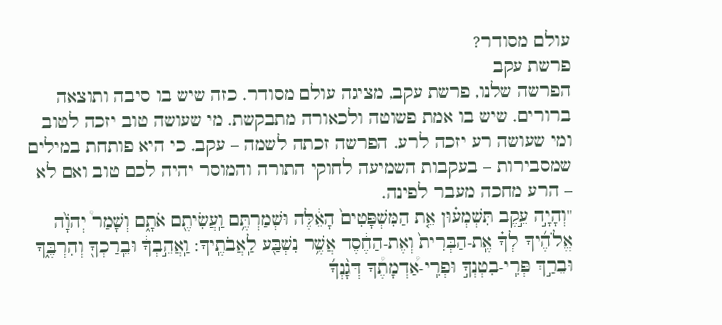עולם מסודר?
פרשת עקב
הפרשה שלנו, פרשת עקב, מציגה עולם מסודר. כזה שיש בו סיבה ותוצאה ברורים. שיש בו אמת פשוטה ולכאורה מתבקשת. מי שעושה טוב יזכה לטוב ומי שעושה רע יזכה לרע. הפרשה זכתה לשמה – עקב. כי היא פותחת במילים שמסבירות – בעקבות השמיעה לחוקי התורה והמוסר יהיה לכם טוב ואם לא – הרע מחכה מעבר לפינה.
"וְהָיָ֣ה עֵ֣קֶב תִּשְׁמְע֗וּן אֵ֤ת הַמִּשְׁפָּטִים֙ הָאֵ֔לֶּה וּשְׁמַרְתֶּ֥ם וַֽעֲשִׂיתֶ֖ם אֹתָ֑ם וְשָׁמַר֩ יְהֹוָ֨ה אֱלֹהֶ֜יךָ לְךָ֗ אֶֽת-הַבְּרִית֙ וְאֶת-הַחֶ֔סֶד אֲשֶׁ֥ר נִשְׁבַּ֖ע לַֽאֲבֹתֶֽיךָ: וַֽאֲהֵ֣בְךָ֔ וּבֵֽרַכְךָ֖ וְהִרְבֶּ֑ךָ וּבֵרַ֣ךְ פְּרִֽי-בִטְנְךָ֣ וּפְרִֽי-אַ֠דְמָתֶ֠ךָ דְּגָ֨נְךָ֜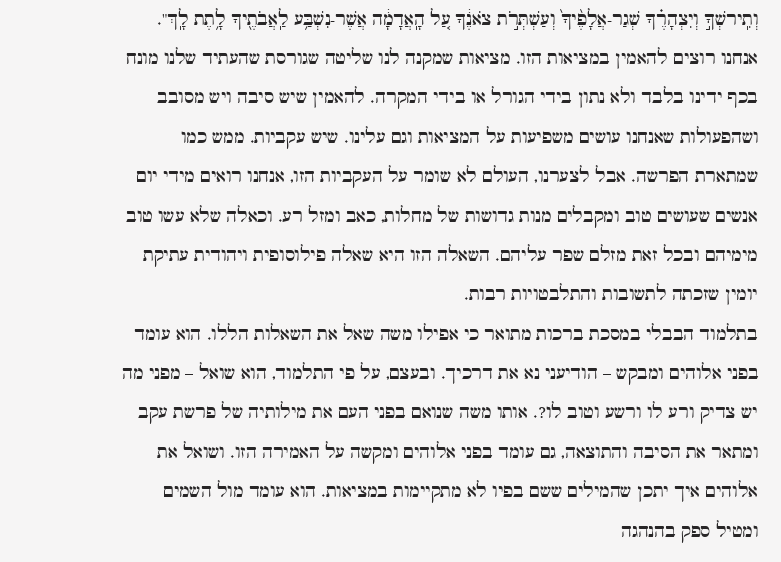וְתִֽירשְׁךָ֣ וְיִצְהָרֶ֗ךָ שְׁגַר-אֲלָפֶ֨יךָ֙ וְעַשְׁתְּרֹ֣ת צֹאנֶ֔ךָ עַ֚ל הָֽאֲדָמָ֔ה אֲשֶׁר-נִשְׁבַּ֥ע לַֽאֲבֹתֶ֖יךָ לָ֥תֶת לָֽךְ".
אנחנו רוצים להאמין במציאות הזו. מציאות שמקנה לנו שליטה שגורסת שהעתיד שלנו מונח בכף ידינו בלבד ולא נתון בידי הגורל או בידי המקרה. להאמין שיש סיבה ויש מסובב ושהפעולות שאנחנו עושים משפיעות על המציאות וגם עלינו. שיש עקביות. ממש כמו שמתארת הפרשה. אבל לצערנו, העולם לא שומר על העקביות הזו, אנחנו רואים מידי יום אנשים שעושים טוב ומקבלים מנות גדושות של מחלות, כאב ומזל רע. וכאלה שלא עשו טוב מימיהם ובכל זאת מזלם שפר עליהם. השאלה הזו היא שאלה פילוסופית ויהודית עתיקת יומין שזכתה לתשובות והתלבטויות רבות.
בתלמוד הבבלי במסכת ברכות מתואר כי אפילו משה שאל את השאלות הללו. הוא עומד בפני אלוהים ומבקש – הודיעני נא את דרכיך. ובעצם, על פי התלמוד, הוא שואל – מפני מה יש צדיק ורע לו ורשע וטוב לו?. אותו משה שנואם בפני העם את מילותיה של פרשת עקב ומתאר את הסיבה והתוצאה, גם עומד בפני אלוהים ומקשה על האמירה הזו. ושואל את אלוהים איך יתכן שהמילים ששם בפיו לא מתקיימות במציאות. הוא עומד מול השמים ומטיל ספק בהנהגה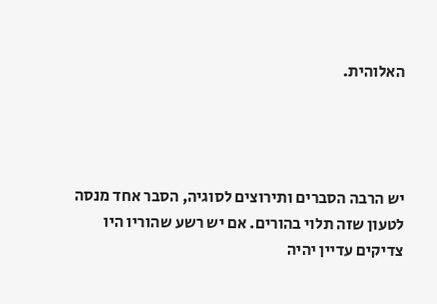האלוהית.




יש הרבה הסברים ותירוצים לסוגיה, הסבר אחד מנסה לטעון שזה תלוי בהורים. אם יש רשע שהוריו היו צדיקים עדיין יהיה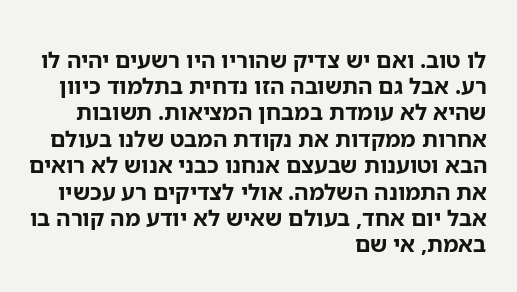לו טוב. ואם יש צדיק שהוריו היו רשעים יהיה לו רע. אבל גם התשובה הזו נדחית בתלמוד כיוון שהיא לא עומדת במבחן המציאות. תשובות אחרות ממקדות את נקודת המבט שלנו בעולם הבא וטוענות שבעצם אנחנו כבני אנוש לא רואים את התמונה השלמה. אולי לצדיקים רע עכשיו אבל יום אחד, בעולם שאיש לא יודע מה קורה בו באמת, אי שם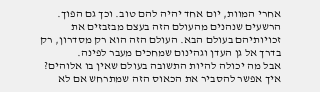אחרי המוות, יום אחד יהיה להם טוב. וכך גם הפוך. הרשעים שנהנים מהעולם הזה בעצם מבזבזים את זכויותיהם בעולם הבא. העולם הזה הוא רק מסדרון, רק בדרך אל גן העדן וגהינום שמחכים מעבר לפינה.
אבל מה יכולה להיות התשובה בעולם שאין בו אלוהים? איך אפשר להסביר את הכאוס הזה שמתרחש אם לא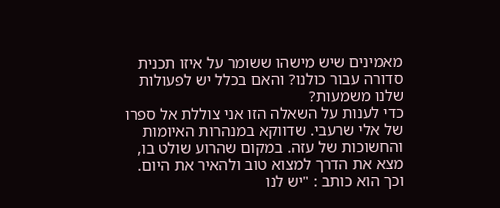מאמינים שיש מישהו ששומר על איזו תכנית סדורה עבור כולנו? והאם בכלל יש לפעולות שלנו משמעות?
כדי לענות על השאלה הזו אני צוללת אל ספרו של אלי שרעבי. שדווקא במנהרות האיומות והחשוכות של עזה. במקום שהרוע שולט בו, מצא את הדרך למצוא טוב ולהאיר את היום.
וכך הוא כותב : "יש לנו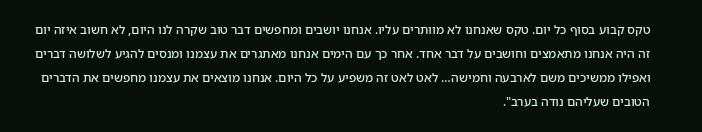טקס קבוע בסוף כל יום. טקס שאנחנו לא מוותרים עליו. אנחנו יושבים ומחפשים דבר טוב שקרה לנו היום, לא חשוב איזה יום זה היה אנחנו מתאמצים וחושבים על דבר אחד. אחר כך עם הימים אנחנו מאתגרים את עצמנו ומנסים להגיע לשלושה דברים ואפילו ממשיכים משם לארבעה וחמישה… לאט לאט זה משפיע על כל היום. אנחנו מוצאים את עצמנו מחפשים את הדברים הטובים שעליהם נודה בערב".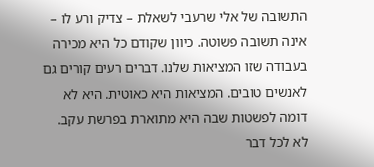התשובה של אלי שרעבי לשאלת – צדיק ורע לו – אינה תשובה פשוטה. כיוון שקודם כל היא מכירה בעבודה שזו המציאות שלנו. דברים רעים קורים גם לאנשים טובים. המציאות היא כאוטית. היא לא דומה לפשטות שבה היא מתוארת בפרשת עקב. לא לכל דבר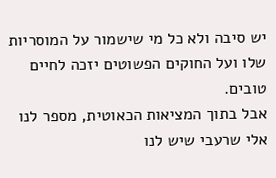יש סיבה ולא כל מי שישמור על המוסריות שלו ועל החוקים הפשוטים יזכה לחיים טובים.
אבל בתוך המציאות הכאוטית, מספר לנו אלי שרעבי שיש לנו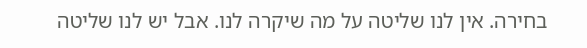בחירה. אין לנו שליטה על מה שיקרה לנו. אבל יש לנו שליטה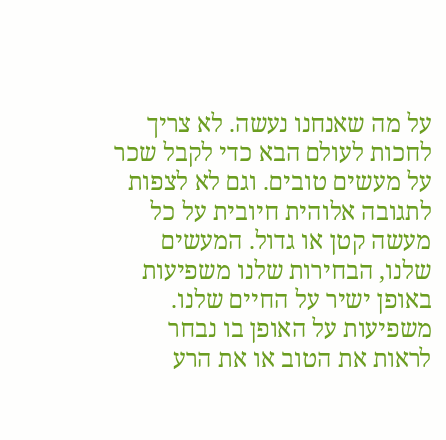על מה שאנחנו נעשה. לא צריך לחכות לעולם הבא כדי לקבל שכר על מעשים טובים. וגם לא לצפות לתגובה אלוהית חיובית על כל מעשה קטן או גדול. המעשים שלנו, הבחירות שלנו משפיעות באופן ישיר על החיים שלנו. משפיעות על האופן בו נבחר לראות את הטוב או את הרע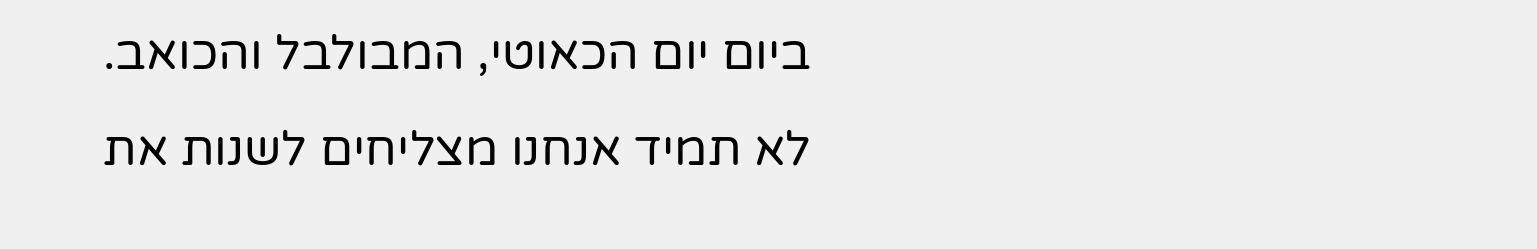ביום יום הכאוטי, המבולבל והכואב.
לא תמיד אנחנו מצליחים לשנות את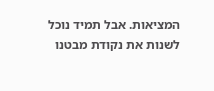המציאות. אבל תמיד נוכל לשנות את נקודת מבטנו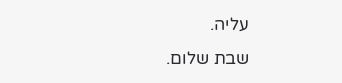עליה.
שבת שלום.